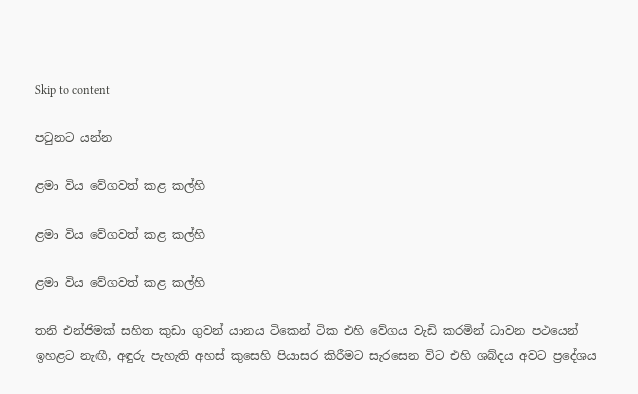Skip to content

පටුනට යන්න

ළමා විය වේගවත් කළ කල්හි

ළමා විය වේගවත් කළ කල්හි

ළමා විය වේගවත් කළ කල්හි

තනි එන්ජිමක් සහිත කුඩා ගුවන් යානය ටිකෙන් ටික එහි වේගය වැඩි කරමින් ධාවන පථයෙන් ඉහළට නැඟී, අඳුරු පැහැති අහස් කුසෙහි පියාසර කිරීමට සැරසෙන විට එහි ශබ්දය අවට ප්‍රදේශය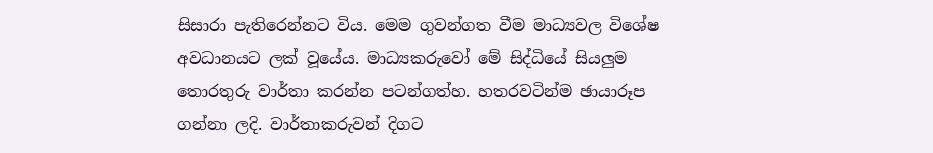සිසාරා පැතිරෙන්නට විය. මෙම ගුවන්ගත වීම මාධ්‍යවල විශේෂ අවධානයට ලක් වූයේය. මාධ්‍යකරුවෝ මේ සිද්ධියේ සියලුම තොරතුරු වාර්තා කරන්න පටන්ගත්හ. හතරවටින්ම ඡායාරූප ගන්නා ලදි. වාර්තාකරුවන් දිගට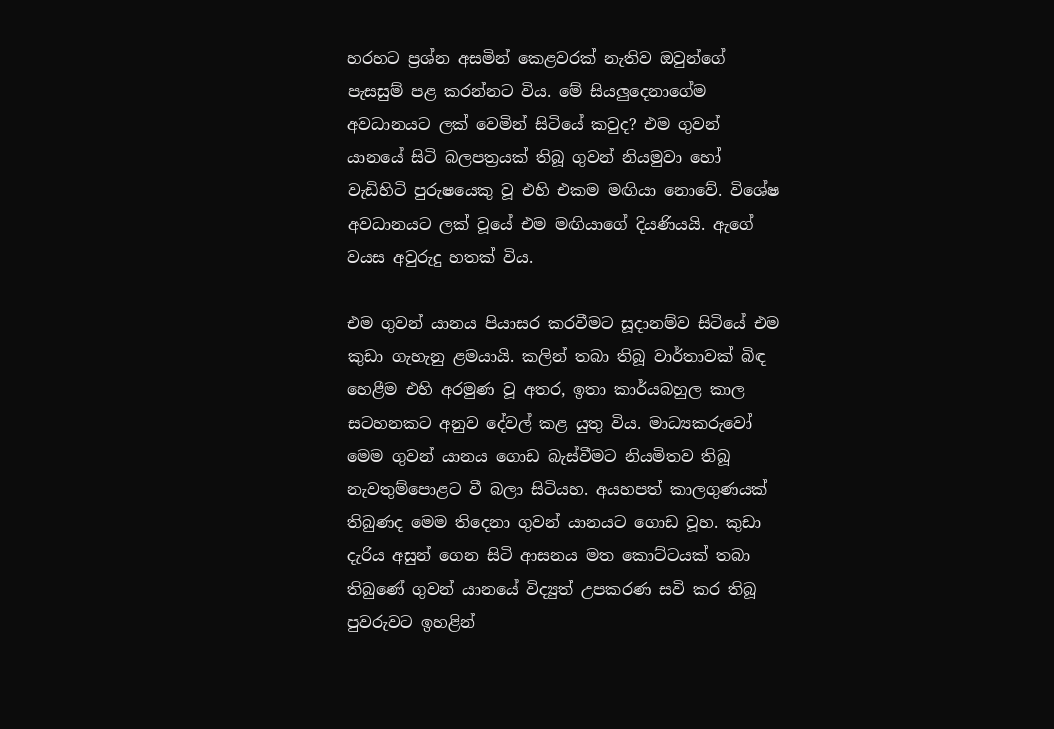හරහට ප්‍රශ්න අසමින් කෙළවරක් නැතිව ඔවුන්ගේ පැසසුම් පළ කරන්නට විය. මේ සියලුදෙනාගේම අවධානයට ලක් වෙමින් සිටියේ කවුද? එම ගුවන් යානයේ සිටි බලපත්‍රයක් තිබූ ගුවන් නියමුවා හෝ වැඩිහිටි පුරුෂයෙකු වූ එහි එකම මඟියා නොවේ. විශේෂ අවධානයට ලක් වූයේ එම මඟියාගේ දියණියයි. ඇගේ වයස අවුරුදු හතක් විය.

එම ගුවන් යානය පියාසර කරවීමට සූදානම්ව සිටියේ එම කුඩා ගැහැනු ළමයායි. කලින් තබා තිබූ වාර්තාවක් බිඳ හෙළීම එහි අරමුණ වූ අතර, ඉතා කාර්යබහුල කාල සටහනකට අනුව දේවල් කළ යුතු විය. මාධ්‍යකරුවෝ මෙම ගුවන් යානය ගොඩ බැස්වීමට නියමිතව තිබූ නැවතුම්පොළට වී බලා සිටියහ. අයහපත් කාලගුණයක් තිබුණද මෙම තිදෙනා ගුවන් යානයට ගොඩ වූහ. කුඩා දැරිය අසුන් ගෙන සිටි ආසනය මත කොට්ටයක් තබා තිබුණේ ගුවන් යානයේ විද්‍යුත් උපකරණ සවි කර තිබූ පුවරුවට ඉහළින්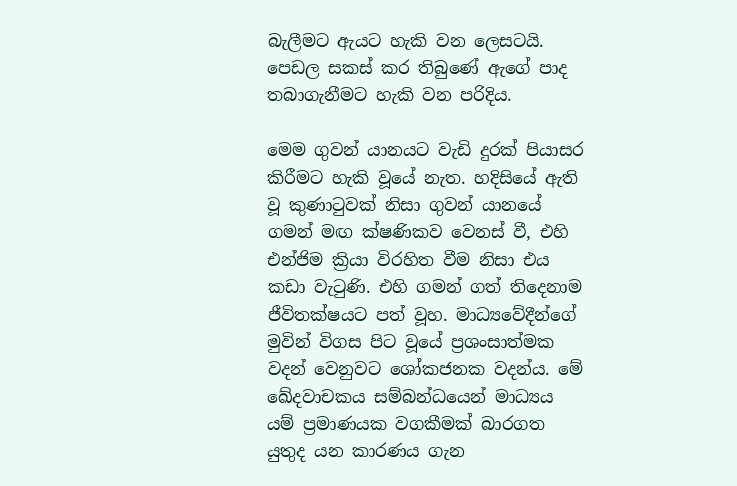බැලීමට ඇයට හැකි වන ලෙසටයි. පෙඩල සකස් කර තිබුණේ ඇගේ පාද තබාගැනීමට හැකි වන පරිදිය.

මෙම ගුවන් යානයට වැඩි දුරක් පියාසර කිරීමට හැකි වූයේ නැත. හදිසියේ ඇති වූ කුණාටුවක් නිසා ගුවන් යානයේ ගමන් මඟ ක්ෂණිකව වෙනස් වී, එහි එන්ජිම ක්‍රියා විරහිත වීම නිසා එය කඩා වැටුණි. එහි ගමන් ගත් තිදෙනාම ජීවිතක්ෂයට පත් වූහ. මාධ්‍යවේදීන්ගේ මුවින් විගස පිට වූයේ ප්‍රශංසාත්මක වදන් වෙනුවට ශෝකජනක වදන්ය. මේ ඛේදවාචකය සම්බන්ධයෙන් මාධ්‍යය යම් ප්‍රමාණයක වගකීමක් බාරගත යුතුද යන කාරණය ගැන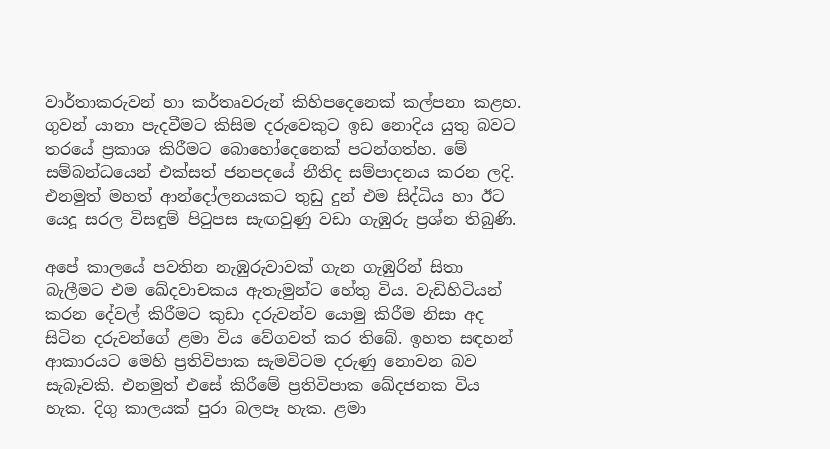වාර්තාකරුවන් හා කර්තෘවරුන් කිහිපදෙනෙක් කල්පනා කළහ. ගුවන් යානා පැදවීමට කිසිම දරුවෙකුට ඉඩ නොදිය යුතු බවට තරයේ ප්‍රකාශ කිරීමට බොහෝදෙනෙක් පටන්ගත්හ. මේ සම්බන්ධයෙන් එක්සත් ජනපදයේ නීතිද සම්පාදනය කරන ලදි. එනමුත් මහත් ආන්දෝලනයකට තුඩු දුන් එම සිද්ධිය හා ඊට යෙදූ සරල විසඳුම් පිටුපස සැඟවුණු වඩා ගැඹුරු ප්‍රශ්න තිබුණි.

අපේ කාලයේ පවතින නැඹුරුවාවක් ගැන ගැඹුරින් සිතා බැලීමට එම ඛේදවාචකය ඇතැමුන්ට හේතු විය. වැඩිහිටියන් කරන දේවල් කිරීමට කුඩා දරුවන්ව යොමු කිරීම නිසා අද සිටින දරුවන්ගේ ළමා විය වේගවත් කර තිබේ. ඉහත සඳහන් ආකාරයට මෙහි ප්‍රතිවිපාක සැමවිටම දරුණු නොවන බව සැබෑවකි. එනමුත් එසේ කිරීමේ ප්‍රතිවිපාක ඛේදජනක විය හැක. දිගු කාලයක් පුරා බලපෑ හැක. ළමා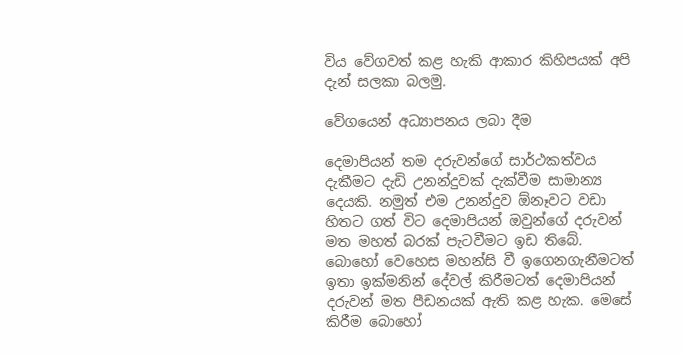විය වේගවත් කළ හැකි ආකාර කිහිපයක් අපි දැන් සලකා බලමු.

වේගයෙන් අධ්‍යාපනය ලබා දීම

දෙමාපියන් තම දරුවන්ගේ සාර්ථකත්වය දැකීමට දැඩි උනන්දුවක් දැක්වීම සාමාන්‍ය දෙයකි. නමුත් එම උනන්දුව ඕනෑවට වඩා හිතට ගත් විට දෙමාපියන් ඔවුන්ගේ දරුවන් මත මහත් බරක් පැටවීමට ඉඩ තිබේ. බොහෝ වෙහෙස මහන්සි වී ඉගෙනගැනීමටත් ඉතා ඉක්මනින් දේවල් කිරීමටත් දෙමාපියන් දරුවන් මත පීඩනයක් ඇති කළ හැක. මෙසේ කිරීම බොහෝ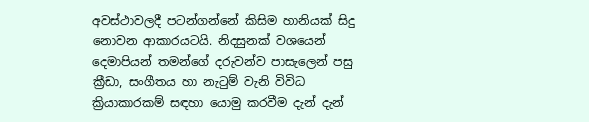අවස්ථාවලදී පටන්ගන්නේ කිසිම හානියක් සිදු නොවන ආකාරයටයි. නිදසුනක් වශයෙන් දෙමාපියන් තමන්ගේ දරුවන්ව පාසැලෙන් පසු ක්‍රීඩා, සංගීතය හා නැටුම් වැනි විවිධ ක්‍රියාකාරකම් සඳහා යොමු කරවීම දැන් දැන්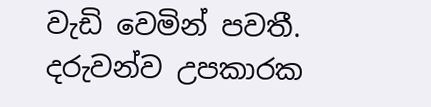වැඩි වෙමින් පවතී. දරුවන්ව උපකාරක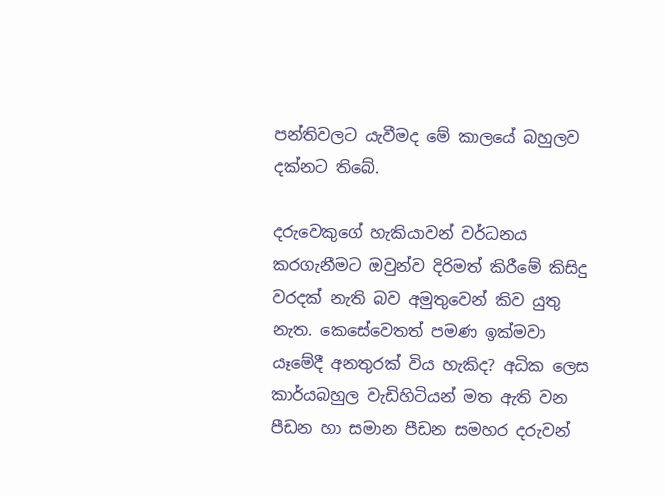පන්තිවලට යැවීමද මේ කාලයේ බහුලව දක්නට තිබේ.

දරුවෙකුගේ හැකියාවන් වර්ධනය කරගැනීමට ඔවුන්ව දිරිමත් කිරීමේ කිසිදු වරදක් නැති බව අමුතුවෙන් කිව යුතු නැත. කෙසේවෙතත් පමණ ඉක්මවා යෑමේදී අනතුරක් විය හැකිද? අධික ලෙස කාර්යබහුල වැඩිහිටියන් මත ඇති වන පීඩන හා සමාන පීඩන සමහර දරුවන්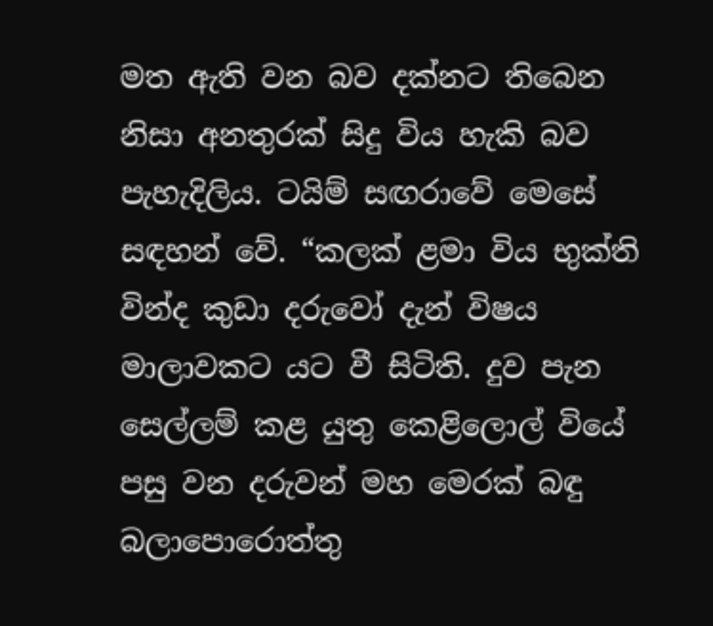මත ඇති වන බව දක්නට තිබෙන නිසා අනතුරක් සිදු විය හැකි බව පැහැදිලිය. ටයිම් සඟරාවේ මෙසේ සඳහන් වේ. “කලක් ළමා විය භුක්ති වින්ද කුඩා දරුවෝ දැන් විෂය මාලාවකට යට වී සිටිති. දුව පැන සෙල්ලම් කළ යුතු කෙළිලොල් වියේ පසු වන දරුවන් මහ මෙරක් බඳු බලාපොරොත්තු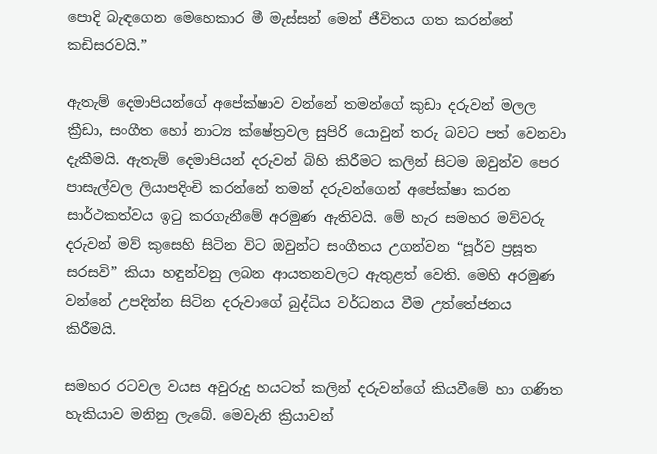පොදි බැඳගෙන මෙහෙකාර මී මැස්සන් මෙන් ජීවිතය ගත කරන්නේ කඩිසරවයි.”

ඇතැම් දෙමාපියන්ගේ අපේක්ෂාව වන්නේ තමන්ගේ කුඩා දරුවන් මලල ක්‍රීඩා, සංගීත හෝ නාට්‍ය ක්ෂේත්‍රවල සුපිරි යොවුන් තරු බවට පත් වෙනවා දැකීමයි. ඇතැම් දෙමාපියන් දරුවන් බිහි කිරීමට කලින් සිටම ඔවුන්ව පෙර පාසැල්වල ලියාපදිංචි කරන්නේ තමන් දරුවන්ගෙන් අපේක්ෂා කරන සාර්ථකත්වය ඉටු කරගැනීමේ අරමුණ ඇතිවයි. මේ හැර සමහර මව්වරු දරුවන් මව් කුසෙහි සිටින විට ඔවුන්ට සංගීතය උගන්වන “පූර්ව ප්‍රසූත සරසවි” කියා හඳුන්වනු ලබන ආයතනවලට ඇතුළත් වෙති. මෙහි අරමුණ වන්නේ උපදින්න සිටින දරුවාගේ බුද්ධිය වර්ධනය වීම උත්තේජනය කිරීමයි.

සමහර රටවල වයස අවුරුදු හයටත් කලින් දරුවන්ගේ කියවීමේ හා ගණිත හැකියාව මනිනු ලැබේ. මෙවැනි ක්‍රියාවන්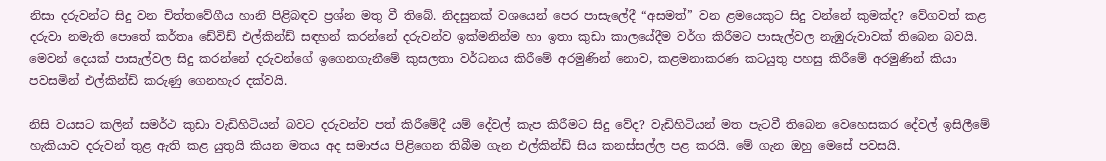නිසා දරුවන්ට සිදු වන චිත්තවේගීය හානි පිළිබඳව ප්‍රශ්න මතු වී තිබේ. නිදසුනක් වශයෙන් පෙර පාසැලේදී “අසමත්” වන ළමයෙකුට සිදු වන්නේ කුමක්ද? වේගවත් කළ දරුවා නමැති පොතේ කර්තෘ ඩේවිඩ් එල්කින්ඩ් සඳහන් කරන්නේ දරුවන්ව ඉක්මනින්ම හා ඉතා කුඩා කාලයේදීම වර්ග කිරීමට පාසැල්වල නැඹුරුවාවක් තිබෙන බවයි. මෙවන් දෙයක් පාසැල්වල සිදු කරන්නේ දරුවන්ගේ ඉගෙනගැනීමේ කුසලතා වර්ධනය කිරීමේ අරමුණින් නොව, කළමනාකරණ කටයුතු පහසු කිරීමේ අරමුණින් කියා පවසමින් එල්කින්ඩ් කරුණු ගෙනහැර දක්වයි.

නිසි වයසට කලින් සමර්ථ කුඩා වැඩිහිටියන් බවට දරුවන්ව පත් කිරීමේදී යම් දේවල් කැප කිරීමට සිදු වේද? වැඩිහිටියන් මත පැටවී තිබෙන වෙහෙසකර දේවල් ඉසිලීමේ හැකියාව දරුවන් තුළ ඇති කළ යුතුයි කියන මතය අද සමාජය පිළිගෙන තිබීම ගැන එල්කින්ඩ් සිය කනස්සල්ල පළ කරයි. මේ ගැන ඔහු මෙසේ පවසයි.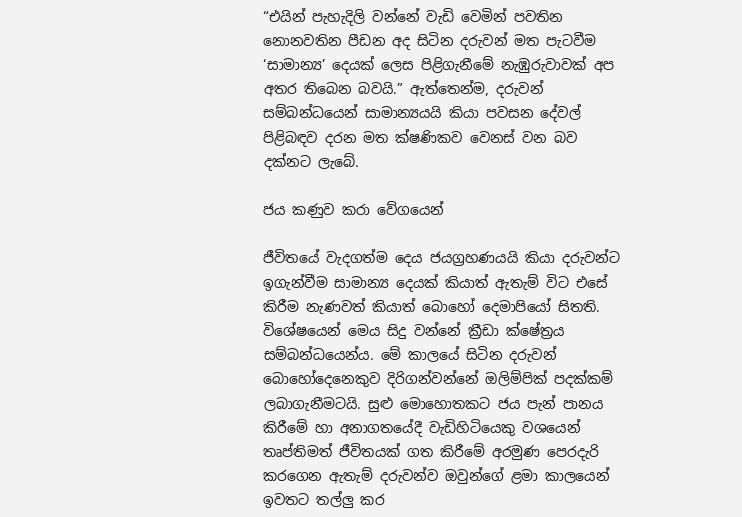“එයින් පැහැදිලි වන්නේ වැඩි වෙමින් පවතින නොනවතින පීඩන අද සිටින දරුවන් මත පැටවීම ‘සාමාන්‍ය’ දෙයක් ලෙස පිළිගැනීමේ නැඹුරුවාවක් අප අතර තිබෙන බවයි.” ඇත්තෙන්ම, දරුවන් සම්බන්ධයෙන් සාමාන්‍යයයි කියා පවසන දේවල් පිළිබඳව දරන මත ක්ෂණිකව වෙනස් වන බව දක්නට ලැබේ.

ජය කණුව කරා වේගයෙන්

ජීවිතයේ වැදගත්ම දෙය ජයග්‍රහණයයි කියා දරුවන්ට ඉගැන්වීම සාමාන්‍ය දෙයක් කියාත් ඇතැම් විට එසේ කිරීම නැණවත් කියාත් බොහෝ දෙමාපියෝ සිතති. විශේෂයෙන් මෙය සිදු වන්නේ ක්‍රීඩා ක්ෂේත්‍රය සම්බන්ධයෙන්ය. මේ කාලයේ සිටින දරුවන් බොහෝදෙනෙකුව දිරිගන්වන්නේ ඔලිම්පික් පදක්කම් ලබාගැනීමටයි. සුළු මොහොතකට ජය පැන් පානය කිරීමේ හා අනාගතයේදී වැඩිහිටියෙකු වශයෙන් තෘප්තිමත් ජීවිතයක් ගත කිරීමේ අරමුණ පෙරදැරි කරගෙන ඇතැම් දරුවන්ව ඔවුන්ගේ ළමා කාලයෙන් ඉවතට තල්ලු කර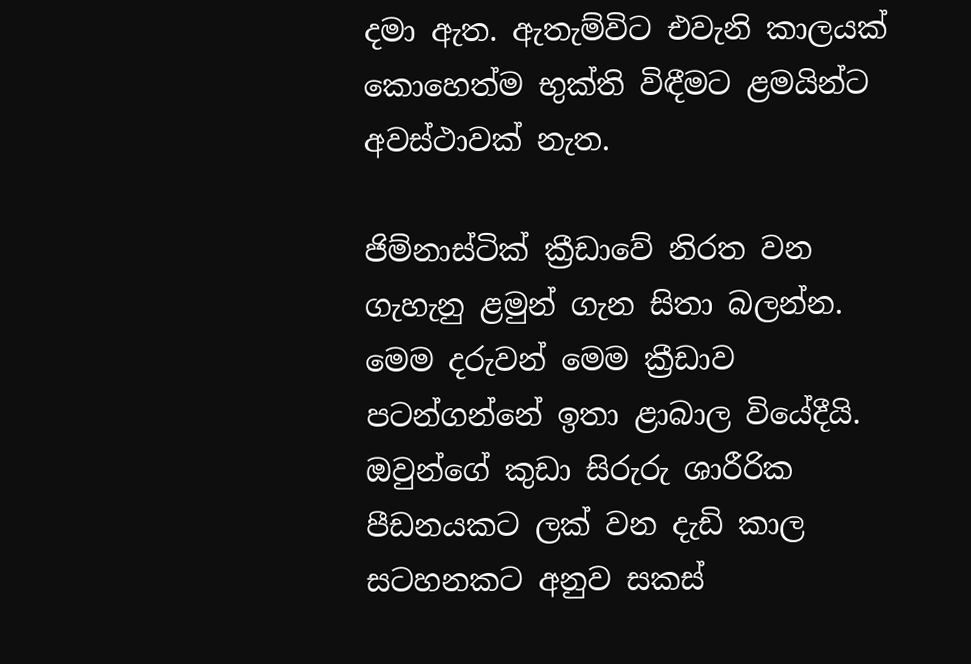දමා ඇත. ඇතැම්විට එවැනි කාලයක් කොහෙත්ම භුක්ති විඳීමට ළමයින්ට අවස්ථාවක් නැත.

ජිම්නාස්ටික් ක්‍රීඩාවේ නිරත වන ගැහැනු ළමුන් ගැන සිතා බලන්න. මෙම දරුවන් මෙම ක්‍රීඩාව පටන්ගන්නේ ඉතා ළාබාල වියේදීයි. ඔවුන්ගේ කුඩා සිරුරු ශාරීරික පීඩනයකට ලක් වන දැඩි කාල සටහනකට අනුව සකස්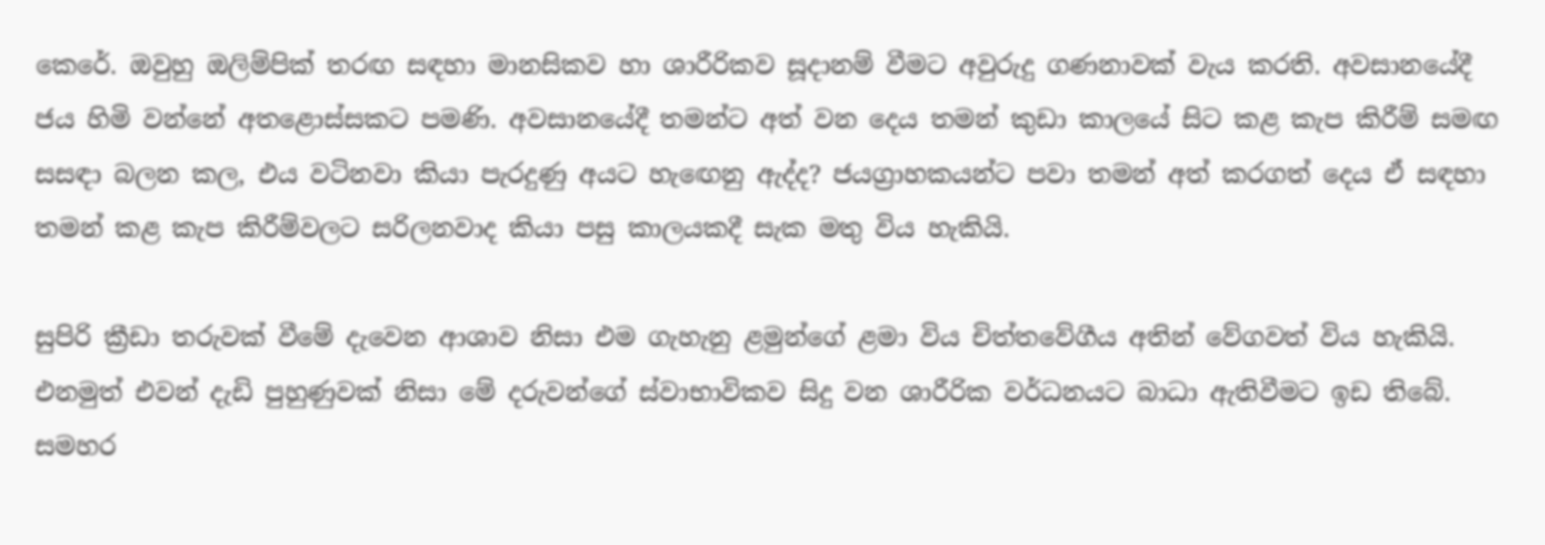කෙරේ. ඔවුහු ඔලිම්පික් තරඟ සඳහා මානසිකව හා ශාරීරිකව සූදානම් වීමට අවුරුදු ගණනාවක් වැය කරති. අවසානයේදී ජය හිමි වන්නේ අතළොස්සකට පමණි. අවසානයේදී තමන්ට අත් වන දෙය තමන් කුඩා කාලයේ සිට කළ කැප කිරීම් සමඟ සසඳා බලන කල, එය වටිනවා කියා පැරදුණු අයට හැඟෙනු ඇද්ද? ජයග්‍රාහකයන්ට පවා තමන් අත් කරගත් දෙය ඒ සඳහා තමන් කළ කැප කිරීම්වලට සරිලනවාද කියා පසු කාලයකදී සැක මතු විය හැකියි.

සුපිරි ක්‍රීඩා තරුවක් වීමේ දැවෙන ආශාව නිසා එම ගැහැනු ළමුන්ගේ ළමා විය චිත්තවේගීය අතින් වේගවත් විය හැකියි. එනමුත් එවන් දැඩි පුහුණුවක් නිසා මේ දරුවන්ගේ ස්වාභාවිකව සිදු වන ශාරීරික වර්ධනයට බාධා ඇතිවීමට ඉඩ තිබේ. සමහර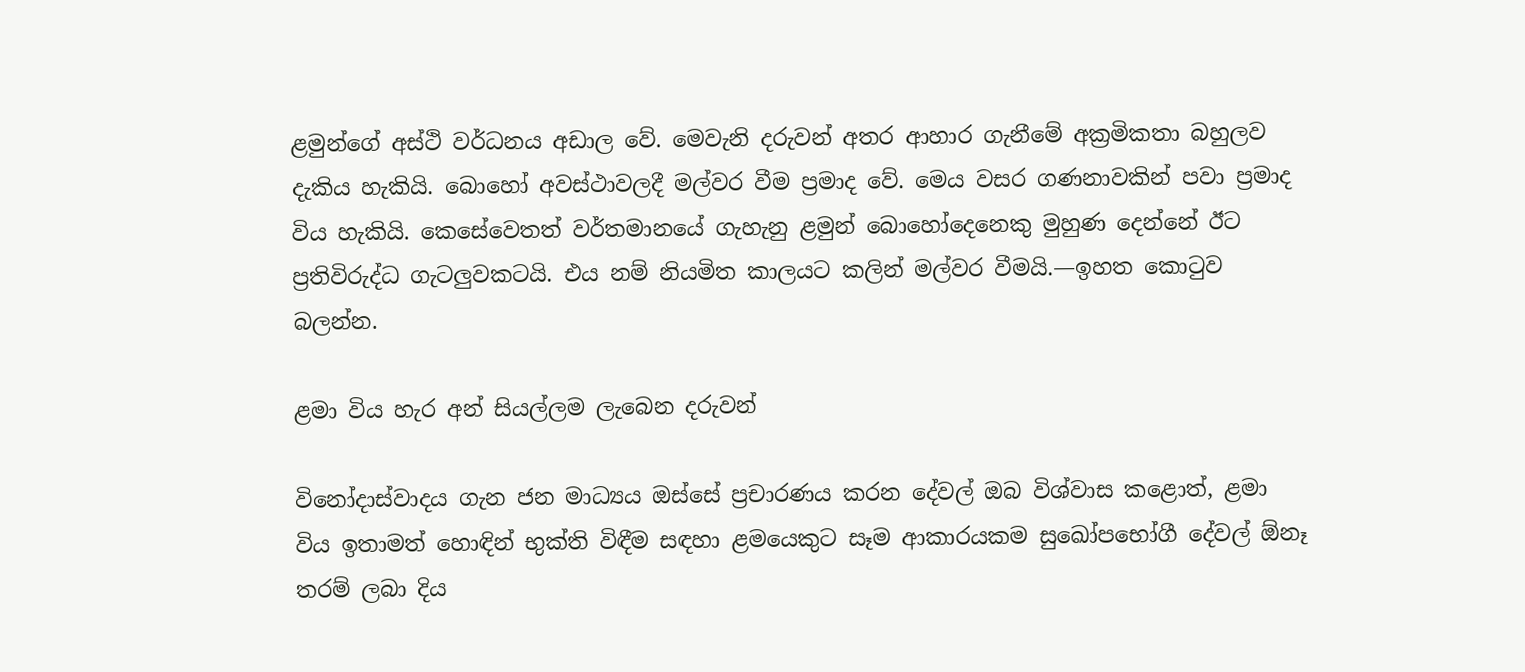ළමුන්ගේ අස්ථි වර්ධනය අඩාල වේ. මෙවැනි දරුවන් අතර ආහාර ගැනීමේ අක්‍රමිකතා බහුලව දැකිය හැකියි. බොහෝ අවස්ථාවලදී මල්වර වීම ප්‍රමාද වේ. මෙය වසර ගණනාවකින් පවා ප්‍රමාද විය හැකියි. කෙසේවෙතත් වර්තමානයේ ගැහැනු ළමුන් බොහෝදෙනෙකු මුහුණ දෙන්නේ ඊට ප්‍රතිවිරුද්ධ ගැටලුවකටයි. එය නම් නියමිත කාලයට කලින් මල්වර වීමයි.—ඉහත කොටුව බලන්න.

ළමා විය හැර අන් සියල්ලම ලැබෙන දරුවන්

විනෝදාස්වාදය ගැන ජන මාධ්‍යය ඔස්සේ ප්‍රචාරණය කරන දේවල් ඔබ විශ්වාස කළොත්, ළමා විය ඉතාමත් හොඳින් භුක්ති විඳීම සඳහා ළමයෙකුට සෑම ආකාරයකම සුඛෝපභෝගී දේවල් ඕනෑ තරම් ලබා දිය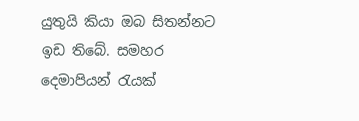යුතුයි කියා ඔබ සිතන්නට ඉඩ තිබේ. සමහර දෙමාපියන් රැයක්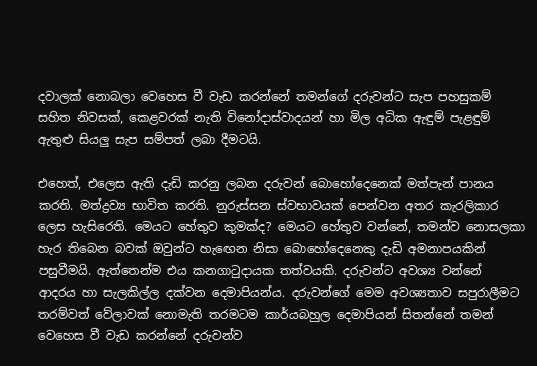දවාලක් නොබලා වෙහෙස වී වැඩ කරන්නේ තමන්ගේ දරුවන්ට සැප පහසුකම් සහිත නිවසක්, කෙළවරක් නැති විනෝදාස්වාදයන් හා මිල අධික ඇඳුම් පැළඳුම් ඇතුළු සියලු සැප සම්පත් ලබා දීමටයි.

එහෙත්, එලෙස ඇති දැඩි කරනු ලබන දරුවන් බොහෝදෙනෙක් මත්පැන් පානය කරති. මත්ද්‍රව්‍ය භාවිත කරති. නුරුස්සන ස්වභාවයක් පෙන්වන අතර කැරලිකාර ලෙස හැසිරෙති. මෙයට හේතුව කුමක්ද? මෙයට හේතුව වන්නේ, තමන්ව නොසලකා හැර තිබෙන බවක් ඔවුන්ට හැඟෙන නිසා බොහෝදෙනෙකු දැඩි අමනාපයකින් පසුවීමයි. ඇත්තෙන්ම එය කනගාටුදායක තත්වයකි. දරුවන්ට අවශ්‍ය වන්නේ ආදරය හා සැලකිල්ල දක්වන දෙමාපියන්ය. දරුවන්ගේ මෙම අවශ්‍යතාව සපුරාලීමට තරම්වත් වේලාවක් නොමැති තරමටම කාර්යබහුල දෙමාපියන් සිතන්නේ තමන් වෙහෙස වී වැඩ කරන්නේ දරුවන්ව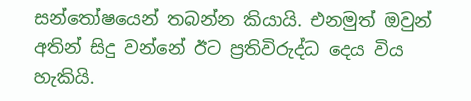සන්තෝෂයෙන් තබන්න කියායි. එනමුත් ඔවුන් අතින් සිදු වන්නේ ඊට ප්‍රතිවිරුද්ධ දෙය විය හැකියි.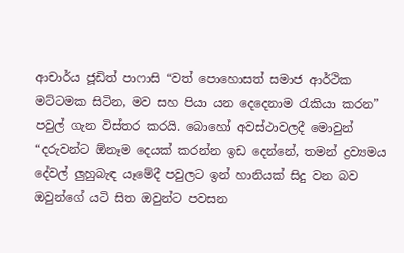ආචාර්ය ජූඩිත් පාෆාසි “වත් පොහොසත් සමාජ ආර්ථික මට්ටමක සිටින, මව සහ පියා යන දෙදෙනාම රැකියා කරන” පවුල් ගැන විස්තර කරයි. බොහෝ අවස්ථාවලදී මොවුන් “දරුවන්ට ඕනෑම දෙයක් කරන්න ඉඩ දෙන්නේ, තමන් ද්‍රව්‍යමය දේවල් ලුහුබැඳ යෑමේදී පවුලට ඉන් හානියක් සිදු වන බව ඔවුන්ගේ යටි සිත ඔවුන්ට පවසන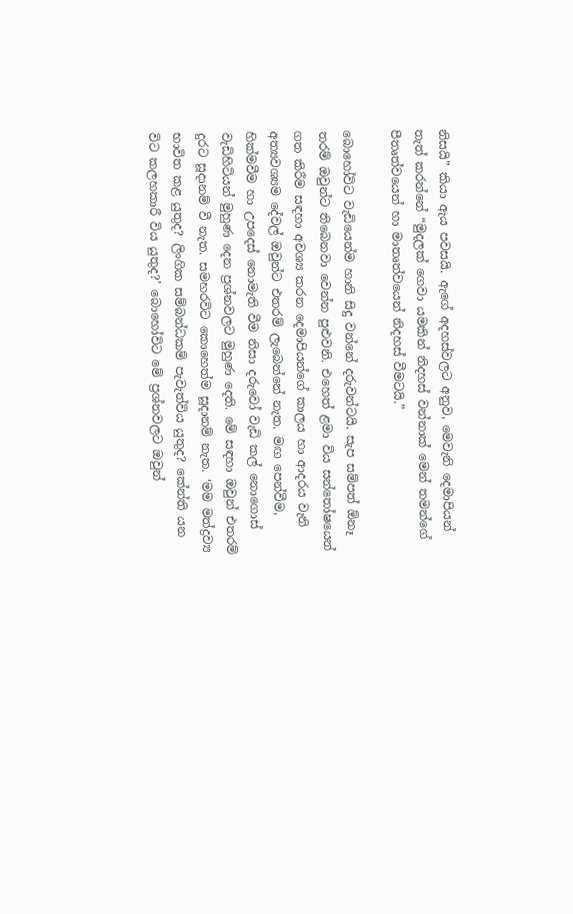නිසයි” කියා ඇය පවසයි. ඇගේ අදහස්වලට අනුව, මෙවැනි දෙමාපියන් තැත් කරන්නේ “මුදලක් ගෙවා යමකින් නිදහස් වන්නාක් මෙන් තමන්ගේ පීතෘත්වයෙන් හා මාතෘත්වයෙන් නිදහස් වීමටයි.”

බොහෝවිට වැඩියෙන්ම හානි සිදු වන්නේ දරුවන්ටයි. සැප සම්පත් ඕනෑ තරම් ඔවුන්ට තිබෙනවා වෙන්න පුළුවනි. එහෙත් ළමා විය සන්තෝෂයෙන් ගත කිරීම සඳහා අවශ්‍ය කරන දෙමාපියන්ගේ කාලය හා ආදරය වැනි අත්‍යවශ්‍යම දේවල් ඔවුන්ට එතරම් ලැබෙන්නේ නැත. මඟ පෙන්වීම, හික්මවීම හා උපදෙස් නොමැති වීම නිසා දරුවෝ වැඩි කල් නොගොස් වැඩිහිටියන් මුහුණ දෙන ප්‍රශ්නවලට මුහුණ දෙති. මේ සඳහා ඔවුන් එතරම් දුරට සූදානම් වී නැත. සමහරවිට කොහෙත්ම සූදානම් නැත. ‘මම මත්ද්‍රව්‍ය භාවිත කළ යුතුද? ලිංගික සම්බන්ධකම් පැවැත්විය යුතුද? කේන්ති යන විට කලහකාරී විය යුතුද?’ බොහෝවිට මේ ප්‍රශ්නවලට ඔවුන්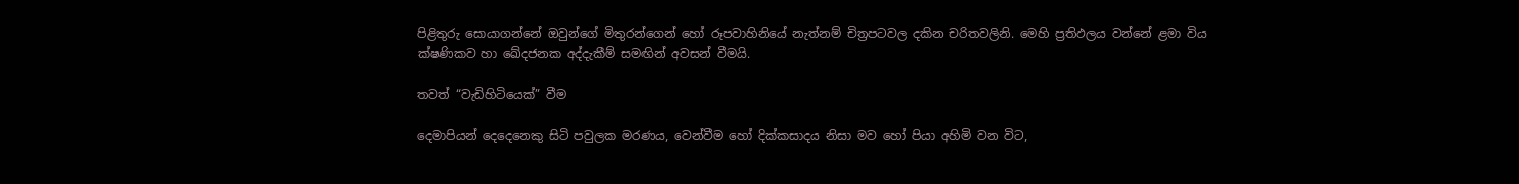පිළිතුරු සොයාගන්නේ ඔවුන්ගේ මිතුරන්ගෙන් හෝ රූපවාහිනියේ නැත්නම් චිත්‍රපටවල දකින චරිතවලිනි. මෙහි ප්‍රතිඵලය වන්නේ ළමා විය ක්ෂණිකව හා ඛේදජනක අද්දැකීම් සමඟින් අවසන් වීමයි.

තවත් “වැඩිහිටියෙක්” වීම

දෙමාපියන් දෙදෙනෙකු සිටි පවුලක මරණය, වෙන්වීම හෝ දික්කසාදය නිසා මව හෝ පියා අහිමි වන විට,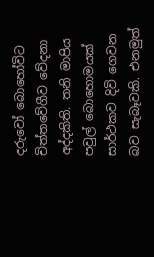දරුවෝ බොහෝවිට චිත්තවේගීව වේදනා අද්දකිති. තනි මාපිය පවුල් බොහොමයක් සාර්ථකව දිවි ගෙවන බව සැබෑවකි. එනමුත්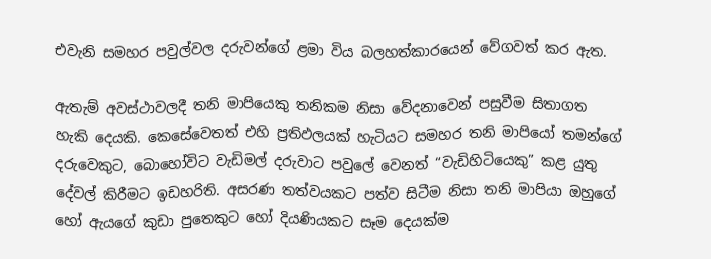එවැනි සමහර පවුල්වල දරුවන්ගේ ළමා විය බලහත්කාරයෙන් වේගවත් කර ඇත.

ඇතැම් අවස්ථාවලදී තනි මාපියෙකු තනිකම නිසා වේදනාවෙන් පසුවීම සිතාගත හැකි දෙයකි. කෙසේවෙතත් එහි ප්‍රතිඵලයක් හැටියට සමහර තනි මාපියෝ තමන්ගේ දරුවෙකුට, බොහෝවිට වැඩිමල් දරුවාට පවුලේ වෙනත් “වැඩිහිටියෙකු” කළ යුතු දේවල් කිරීමට ඉඩහරිති. අසරණ තත්වයකට පත්ව සිටීම නිසා තනි මාපියා ඔහුගේ හෝ ඇයගේ කුඩා පුතෙකුට හෝ දියණියකට සෑම දෙයක්ම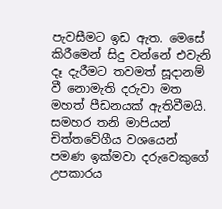පැවසීමට ඉඩ ඇත. මෙසේ කිරීමෙන් සිදු වන්නේ එවැනි දෑ දැරීමට තවමත් සූදානම් වී නොමැති දරුවා මත මහත් පීඩනයක් ඇතිවීමයි. සමහර තනි මාපියන් චිත්තවේගීය වශයෙන් පමණ ඉක්මවා දරුවෙකුගේ උපකාරය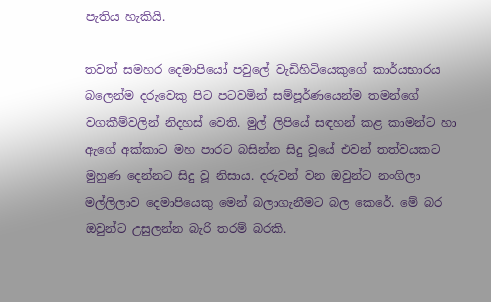පැතිය හැකියි.

තවත් සමහර දෙමාපියෝ පවුලේ වැඩිහිටියෙකුගේ කාර්යභාරය බලෙන්ම දරුවෙකු පිට පටවමින් සම්පූර්ණයෙන්ම තමන්ගේ වගකීම්වලින් නිදහස් වෙති. මුල් ලිපියේ සඳහන් කළ කාමන්ට හා ඇගේ අක්කාට මහ පාරට බසින්න සිදු වූයේ එවන් තත්වයකට මුහුණ දෙන්නට සිදු වූ නිසාය. දරුවන් වන ඔවුන්ට නංගිලා මල්ලිලාව දෙමාපියෙකු මෙන් බලාගැනීමට බල කෙරේ. මේ බර ඔවුන්ට උසුලන්න බැරි තරම් බරකි.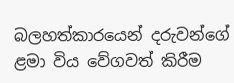බලහත්කාරයෙන් දරුවන්ගේ ළමා විය වේගවත් කිරීම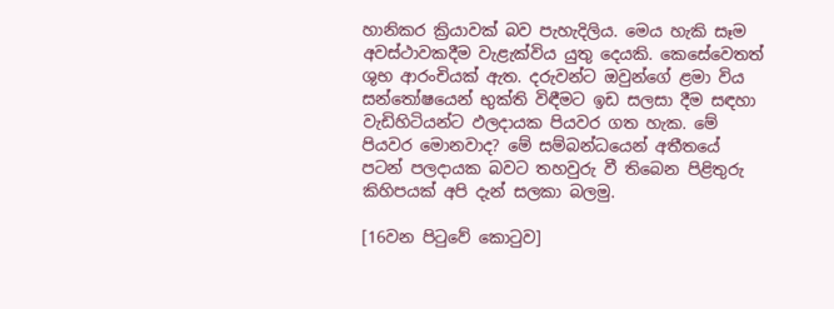හානිකර ක්‍රියාවක් බව පැහැදිලිය. මෙය හැකි සෑම අවස්ථාවකදීම වැළැක්විය යුතු දෙයකි. කෙසේවෙතත් ශුභ ආරංචියක් ඇත. දරුවන්ට ඔවුන්ගේ ළමා විය සන්තෝෂයෙන් භුක්ති විඳීමට ඉඩ සලසා දීම සඳහා වැඩිහිටියන්ට ඵලදායක පියවර ගත හැක. මේ පියවර මොනවාද? මේ සම්බන්ධයෙන් අතීතයේ පටන් පලදායක බවට තහවුරු වී තිබෙන පිළිතුරු කිහිපයක් අපි දැන් සලකා බලමු.

[16වන පිටුවේ කොටුව]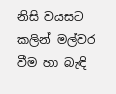නිසි වයසට කලින් මල්වර වීම හා බැඳි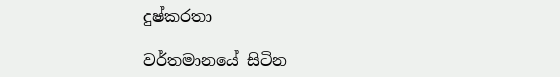දුෂ්කරතා

වර්තමානයේ සිටින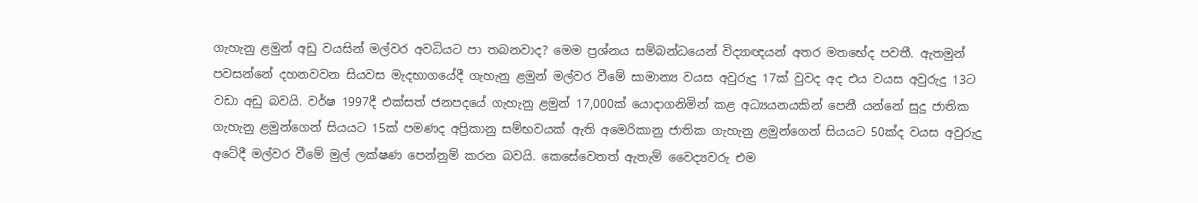ගැහැනු ළමුන් අඩු වයසින් මල්වර අවධියට පා තබනවාද? මෙම ප්‍රශ්නය සම්බන්ධයෙන් විද්‍යාඥයන් අතර මතභේද පවතී. ඇතමුන් පවසන්නේ දහනවවන සියවස මැදභාගයේදී ගැහැනු ළමුන් මල්වර වීමේ සාමාන්‍ය වයස අවුරුදු 17ක් වුවද අද එය වයස අවුරුදු 13ට වඩා අඩු බවයි. වර්ෂ 1997දී එක්සත් ජනපදයේ ගැහැනු ළමුන් 17,000ක් යොදාගනිමින් කළ අධ්‍යයනයකින් පෙනී යන්නේ සුදු ජාතික ගැහැනු ළමුන්ගෙන් සියයට 15ක් පමණද අප්‍රිකානු සම්භවයක් ඇති අමෙරිකානු ජාතික ගැහැනු ළමුන්ගෙන් සියයට 50ක්ද වයස අවුරුදු අටේදී මල්වර වීමේ මුල් ලක්ෂණ පෙන්නුම් කරන බවයි. කෙසේවෙතත් ඇතැම් වෛද්‍යවරු එම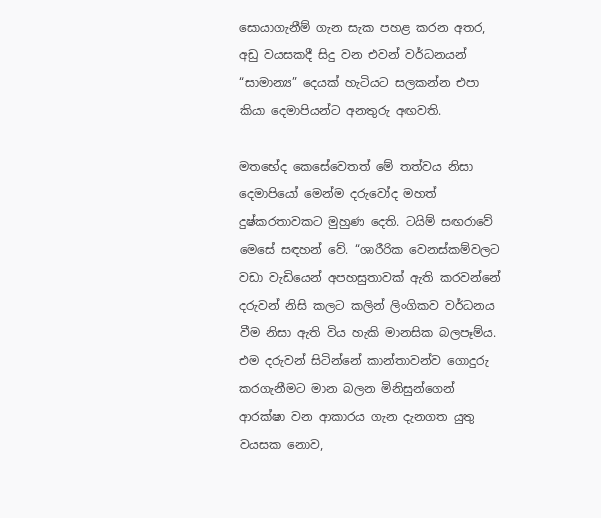සොයාගැනීම් ගැන සැක පහළ කරන අතර, අඩු වයසකදී සිදු වන එවන් වර්ධනයන් “සාමාන්‍ය” දෙයක් හැටියට සලකන්න එපා කියා දෙමාපියන්ට අනතුරු අඟවති.

මතභේද කෙසේවෙතත් මේ තත්වය නිසා දෙමාපියෝ මෙන්ම දරුවෝද මහත් දුෂ්කරතාවකට මුහුණ දෙති. ටයිම් සඟරාවේ මෙසේ සඳහන් වේ. “ශාරීරික වෙනස්කම්වලට වඩා වැඩියෙන් අපහසුතාවක් ඇති කරවන්නේ දරුවන් නිසි කලට කලින් ලිංගිකව වර්ධනය වීම නිසා ඇති විය හැකි මානසික බලපෑම්ය. එම දරුවන් සිටින්නේ කාන්තාවන්ව ගොදුරු කරගැනීමට මාන බලන මිනිසුන්ගෙන් ආරක්ෂා වන ආකාරය ගැන දැනගත යුතු වයසක නොව,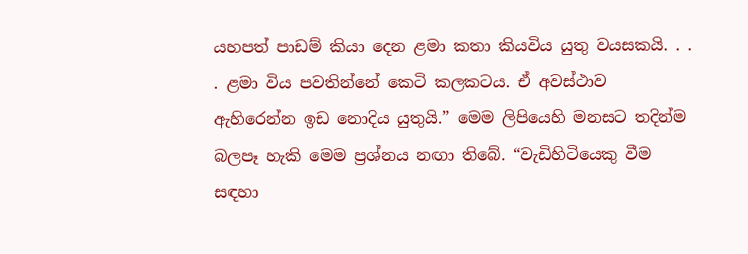යහපත් පාඩම් කියා දෙන ළමා කතා කියවිය යුතු වයසකයි. . . . ළමා විය පවතින්නේ කෙටි කලකටය. ඒ අවස්ථාව ඇහිරෙන්න ඉඩ නොදිය යුතුයි.” මෙම ලිපියෙහි මනසට තදින්ම බලපෑ හැකි මෙම ප්‍රශ්නය නඟා තිබේ. “වැඩිහිටියෙකු වීම සඳහා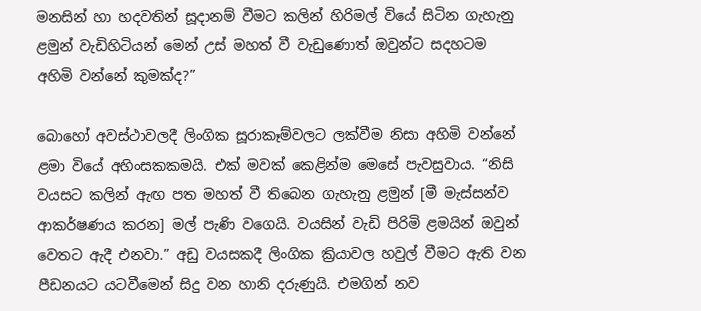මනසින් හා හදවතින් සූදානම් වීමට කලින් හිරිමල් වියේ සිටින ගැහැනු ළමුන් වැඩිහිටියන් මෙන් උස් මහත් වී වැඩුණොත් ඔවුන්ට සදහටම අහිමි වන්නේ කුමක්ද?”

බොහෝ අවස්ථාවලදී ලිංගික සූරාකෑම්වලට ලක්වීම නිසා අහිමි වන්නේ ළමා වියේ අහිංසකකමයි. එක් මවක් කෙළින්ම මෙසේ පැවසුවාය. “නිසි වයසට කලින් ඇඟ පත මහත් වී තිබෙන ගැහැනු ළමුන් [මී මැස්සන්ව ආකර්ෂණය කරන] මල් පැණි වගෙයි. වයසින් වැඩි පිරිමි ළමයින් ඔවුන් වෙතට ඇදී එනවා.” අඩු වයසකදී ලිංගික ක්‍රියාවල හවුල් වීමට ඇති වන පීඩනයට යටවීමෙන් සිදු වන හානි දරුණුයි. එමගින් නව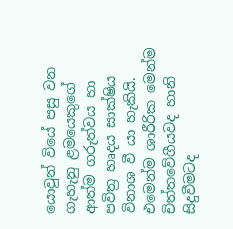යොවුන් වියේ පසු වන ගැහැනු ළමයෙකුගේ ආත්ම ගරුත්වය හා පවිත්‍ර හෘදය සාක්ෂිය විනාශ වී යා හැකියි. එමෙන්ම ශාරීරික මෙන්ම චිත්තවේගීයවද හානි සිදුවීමටද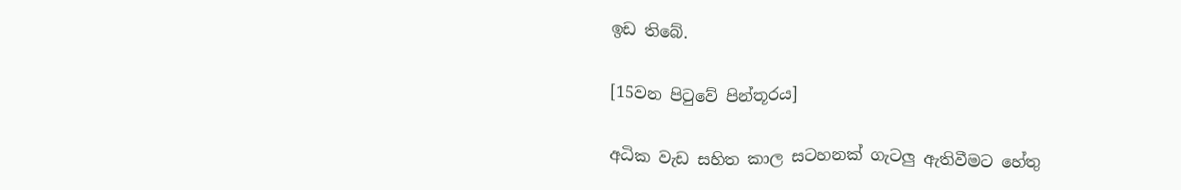ඉඩ තිබේ.

[15වන පිටුවේ පින්තූරය]

අධික වැඩ සහිත කාල සටහනක් ගැටලු ඇතිවීමට හේතු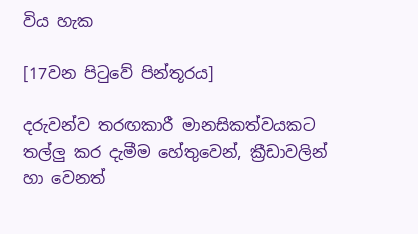විය හැක

[17වන පිටුවේ පින්තූරය]

දරුවන්ව තරඟකාරී මානසිකත්වයකට තල්ලු කර දැමීම හේතුවෙන්, ක්‍රීඩාවලින් හා වෙනත්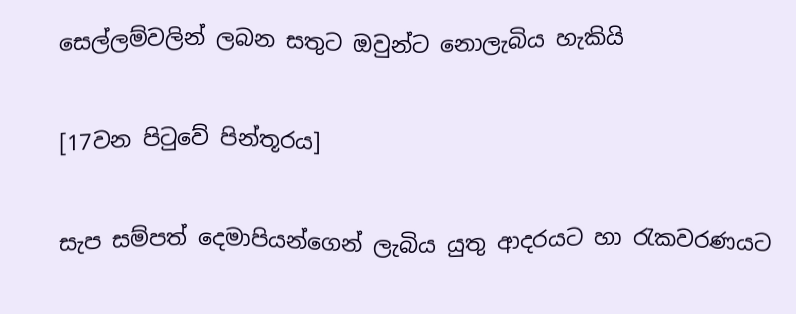සෙල්ලම්වලින් ලබන සතුට ඔවුන්ට නොලැබිය හැකියි

[17වන පිටුවේ පින්තූරය]

සැප සම්පත් දෙමාපියන්ගෙන් ලැබිය යුතු ආදරයට හා රැකවරණයට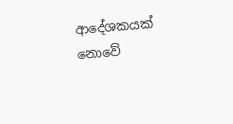ආදේශකයක් නොවේ